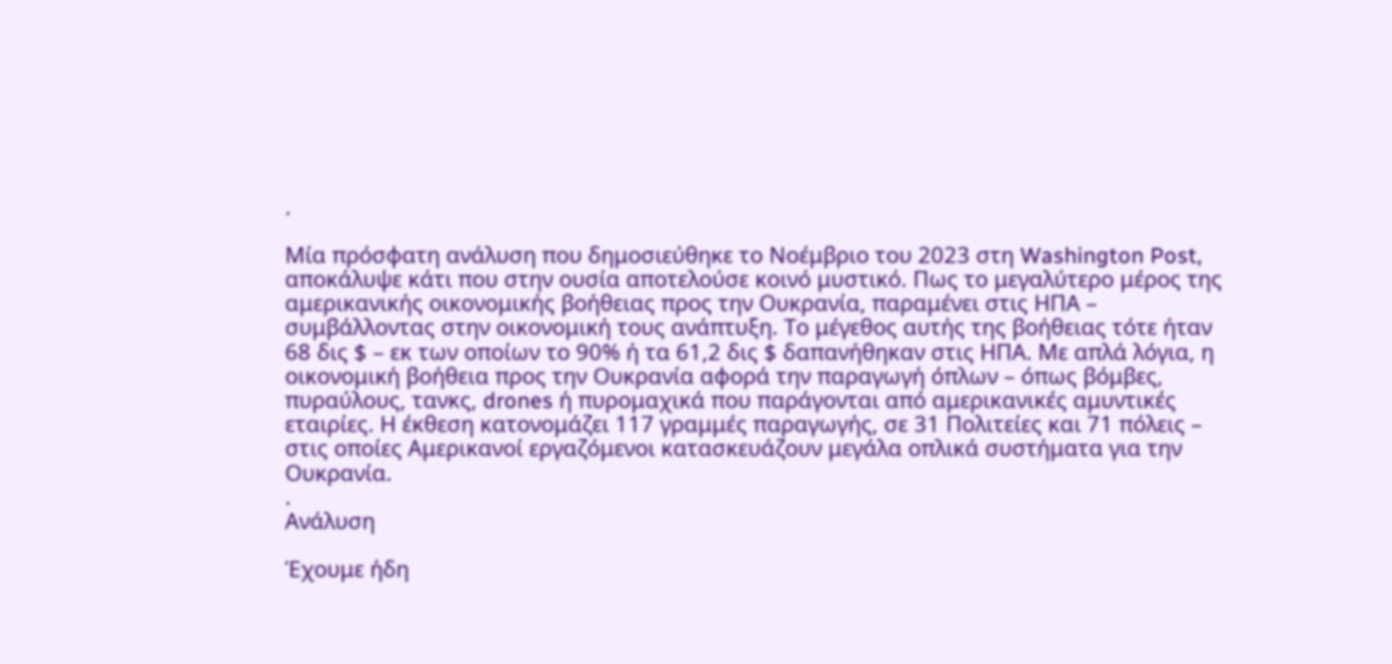.

Μία πρόσφατη ανάλυση που δημοσιεύθηκε το Νοέμβριο του 2023 στη Washington Post, αποκάλυψε κάτι που στην ουσία αποτελούσε κοινό μυστικό. Πως το μεγαλύτερο μέρος της αμερικανικής οικονομικής βοήθειας προς την Ουκρανία, παραμένει στις ΗΠΑ – συμβάλλοντας στην οικονομική τους ανάπτυξη. Το μέγεθος αυτής της βοήθειας τότε ήταν 68 δις $ – εκ των οποίων το 90% ή τα 61,2 δις $ δαπανήθηκαν στις ΗΠΑ. Με απλά λόγια, η οικονομική βοήθεια προς την Ουκρανία αφορά την παραγωγή όπλων – όπως βόμβες, πυραύλους, τανκς, drones ή πυρομαχικά που παράγονται από αμερικανικές αμυντικές εταιρίες. Η έκθεση κατονομάζει 117 γραμμές παραγωγής, σε 31 Πολιτείες και 71 πόλεις – στις οποίες Αμερικανοί εργαζόμενοι κατασκευάζουν μεγάλα οπλικά συστήματα για την Ουκρανία.
.
Ανάλυση

Έχουμε ήδη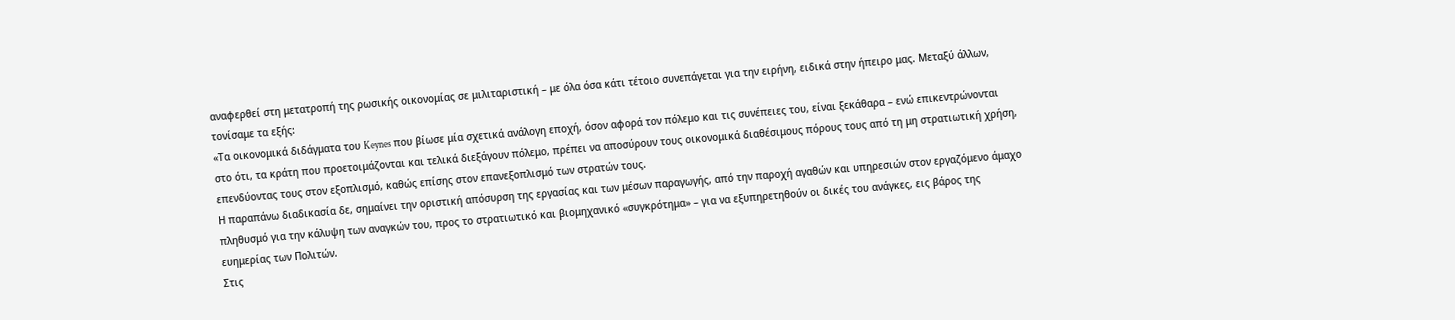αναφερθεί στη μετατροπή της ρωσικής οικονομίας σε μιλιταριστική – με όλα όσα κάτι τέτοιο συνεπάγεται για την ειρήνη, ειδικά στην ήπειρο μας. Μεταξύ άλλων, τονίσαμε τα εξής:
«Τα οικονομικά διδάγματα του Keynes που βίωσε μία σχετικά ανάλογη εποχή, όσον αφορά τον πόλεμο και τις συνέπειες του, είναι ξεκάθαρα – ενώ επικεντρώνονται στο ότι, τα κράτη που προετοιμάζονται και τελικά διεξάγουν πόλεμο, πρέπει να αποσύρουν τους οικονομικά διαθέσιμους πόρους τους από τη μη στρατιωτική χρήση, επενδύοντας τους στον εξοπλισμό, καθώς επίσης στον επανεξοπλισμό των στρατών τους.
Η παραπάνω διαδικασία δε, σημαίνει την οριστική απόσυρση της εργασίας και των μέσων παραγωγής, από την παροχή αγαθών και υπηρεσιών στον εργαζόμενο άμαχο πληθυσμό για την κάλυψη των αναγκών του, προς το στρατιωτικό και βιομηχανικό «συγκρότημα» – για να εξυπηρετηθούν οι δικές του ανάγκες, εις βάρος της ευημερίας των Πολιτών.
Στις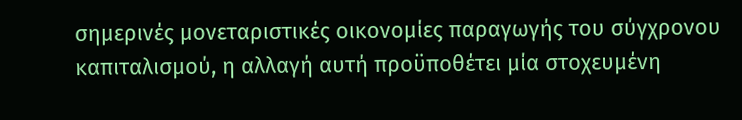σημερινές μονεταριστικές οικονομίες παραγωγής του σύγχρονου καπιταλισμού, η αλλαγή αυτή προϋποθέτει μία στοχευμένη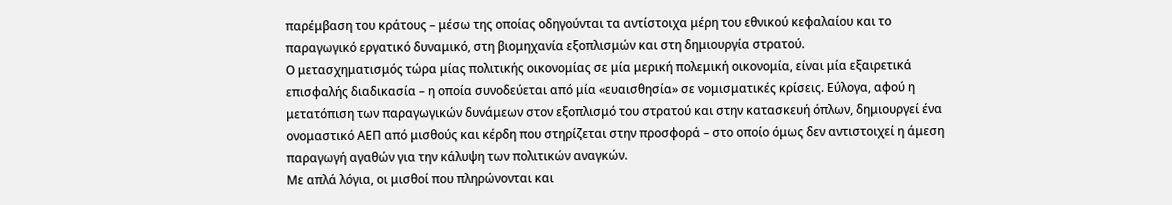παρέμβαση του κράτους – μέσω της οποίας οδηγούνται τα αντίστοιχα μέρη του εθνικού κεφαλαίου και το παραγωγικό εργατικό δυναμικό, στη βιομηχανία εξοπλισμών και στη δημιουργία στρατού.
Ο μετασχηματισμός τώρα μίας πολιτικής οικονομίας σε μία μερική πολεμική οικονομία, είναι μία εξαιρετικά επισφαλής διαδικασία – η οποία συνοδεύεται από μία «ευαισθησία» σε νομισματικές κρίσεις. Εύλογα, αφού η μετατόπιση των παραγωγικών δυνάμεων στον εξοπλισμό του στρατού και στην κατασκευή όπλων, δημιουργεί ένα ονομαστικό ΑΕΠ από μισθούς και κέρδη που στηρίζεται στην προσφορά – στο οποίο όμως δεν αντιστοιχεί η άμεση παραγωγή αγαθών για την κάλυψη των πολιτικών αναγκών.
Με απλά λόγια, οι μισθοί που πληρώνονται και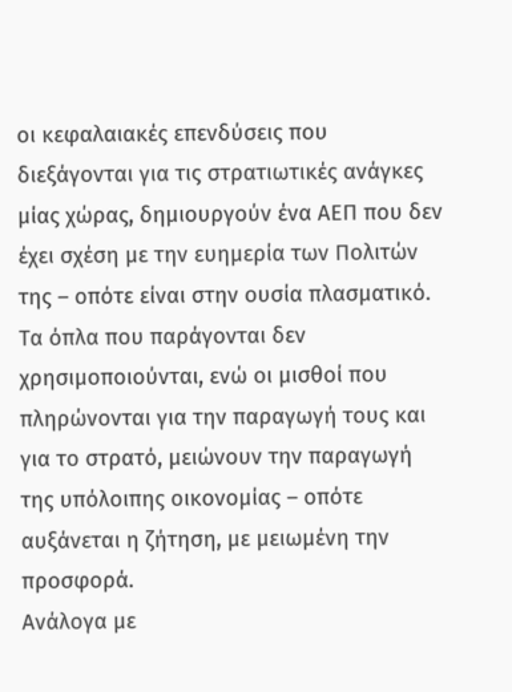οι κεφαλαιακές επενδύσεις που διεξάγονται για τις στρατιωτικές ανάγκες μίας χώρας, δημιουργούν ένα ΑΕΠ που δεν έχει σχέση με την ευημερία των Πολιτών της – οπότε είναι στην ουσία πλασματικό. Τα όπλα που παράγονται δεν χρησιμοποιούνται, ενώ οι μισθοί που πληρώνονται για την παραγωγή τους και για το στρατό, μειώνουν την παραγωγή της υπόλοιπης οικονομίας – οπότε αυξάνεται η ζήτηση, με μειωμένη την προσφορά.
Ανάλογα με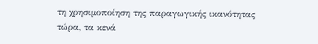τη χρησιμοποίηση της παραγωγικής ικανότητας τώρα, τα κενά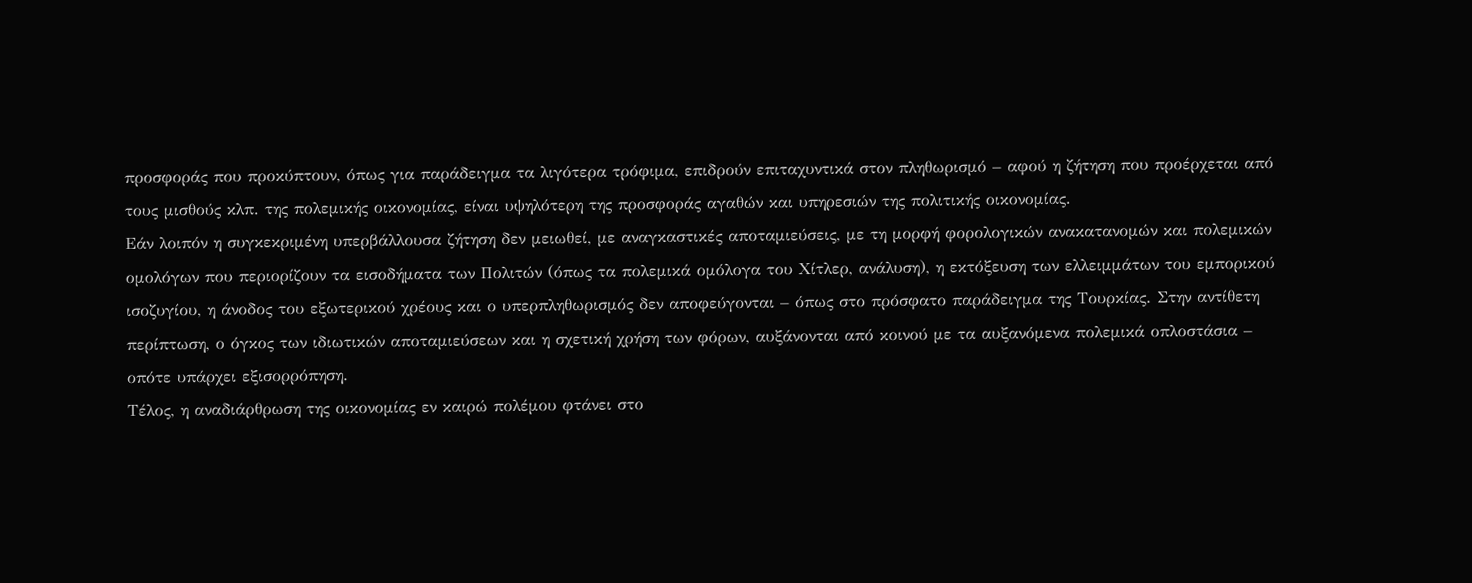προσφοράς που προκύπτουν, όπως για παράδειγμα τα λιγότερα τρόφιμα, επιδρούν επιταχυντικά στον πληθωρισμό – αφού η ζήτηση που προέρχεται από τους μισθούς κλπ. της πολεμικής οικονομίας, είναι υψηλότερη της προσφοράς αγαθών και υπηρεσιών της πολιτικής οικονομίας.
Εάν λοιπόν η συγκεκριμένη υπερβάλλουσα ζήτηση δεν μειωθεί, με αναγκαστικές αποταμιεύσεις, με τη μορφή φορολογικών ανακατανομών και πολεμικών ομολόγων που περιορίζουν τα εισοδήματα των Πολιτών (όπως τα πολεμικά ομόλογα του Χίτλερ, ανάλυση), η εκτόξευση των ελλειμμάτων του εμπορικού ισοζυγίου, η άνοδος του εξωτερικού χρέους και ο υπερπληθωρισμός δεν αποφεύγονται – όπως στο πρόσφατο παράδειγμα της Τουρκίας. Στην αντίθετη περίπτωση, ο όγκος των ιδιωτικών αποταμιεύσεων και η σχετική χρήση των φόρων, αυξάνονται από κοινού με τα αυξανόμενα πολεμικά οπλοστάσια – οπότε υπάρχει εξισορρόπηση.
Τέλος, η αναδιάρθρωση της οικονομίας εν καιρώ πολέμου φτάνει στο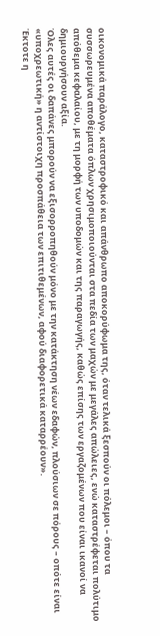οικονομικά παράλογο, καταστροφικό και απάνθρωπο αποκορύφωμα της, όταν τελικά ξεσπούν οι πόλεμοι – όπου τα συσσωρευμένα αποθέματα όπλων χρησιμοποιούνται στα πεδία των μαχών με μεγάλες απώλειες, ενώ καταστρέφεται πολύτιμο απόθεμα κεφαλαίου, με τη μορφή των υποδομών και της παραγωγής, καθώς επίσης των εργαζομένων που είναι ικανοί να δημιουργήσουν αξία.
Όλες αυτές οι δαπάνες μπορούν να εξισορροπηθούν μόνο με την κατάκτηση νέων εδαφών, πλούσιων σε πόρους – οπότε είναι «υποχρεωτική» η αντίστοιχη προσπάθεια των επιτιθεμένων, αφού διαφορετικά καταρρέουν».
Έκτοτε η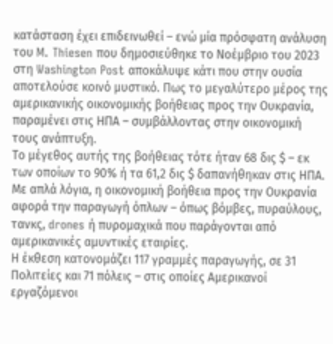κατάσταση έχει επιδεινωθεί – ενώ μία πρόσφατη ανάλυση του M. Thiesen που δημοσιεύθηκε το Νοέμβριο του 2023 στη Washington Post αποκάλυψε κάτι που στην ουσία αποτελούσε κοινό μυστικό. Πως το μεγαλύτερο μέρος της αμερικανικής οικονομικής βοήθειας προς την Ουκρανία, παραμένει στις ΗΠΑ – συμβάλλοντας στην οικονομική τους ανάπτυξη.
Το μέγεθος αυτής της βοήθειας τότε ήταν 68 δις $ – εκ των οποίων το 90% ή τα 61,2 δις $ δαπανήθηκαν στις ΗΠΑ. Με απλά λόγια, η οικονομική βοήθεια προς την Ουκρανία αφορά την παραγωγή όπλων – όπως βόμβες, πυραύλους, τανκς, drones ή πυρομαχικά που παράγονται από αμερικανικές αμυντικές εταιρίες.
Η έκθεση κατονομάζει 117 γραμμές παραγωγής, σε 31 Πολιτείες και 71 πόλεις – στις οποίες Αμερικανοί εργαζόμενοι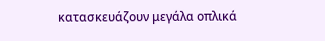κατασκευάζουν μεγάλα οπλικά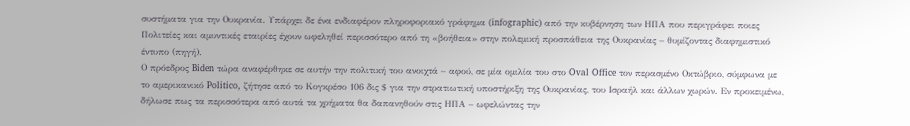συστήματα για την Ουκρανία. Υπάρχει δε ένα ενδιαφέρον πληροφοριακό γράφημα (infographic) από την κυβέρνηση των ΗΠΑ που περιγράφει ποιες Πολιτείες και αμυντικές εταιρίες έχουν ωφεληθεί περισσότερο από τη «βοήθεια» στην πολεμική προσπάθεια της Ουκρανίας – θυμίζοντας διαφημιστικό έντυπο (πηγή).
Ο πρόεδρος Biden τώρα αναφέρθηκε σε αυτήν την πολιτική του ανοιχτά – αφού, σε μία ομιλία του στο Oval Office τον περασμένο Οκτώβριο, σύμφωνα με το αμερικανικό Politico, ζήτησε από το Κογκρέσο 106 δις $ για την στρατιωτική υποστήριξη της Ουκρανίας, του Ισραήλ και άλλων χωρών. Εν προκειμένω, δήλωσε πως τα περισσότερα από αυτά τα χρήματα θα δαπανηθούν στις ΗΠΑ – ωφελώντας την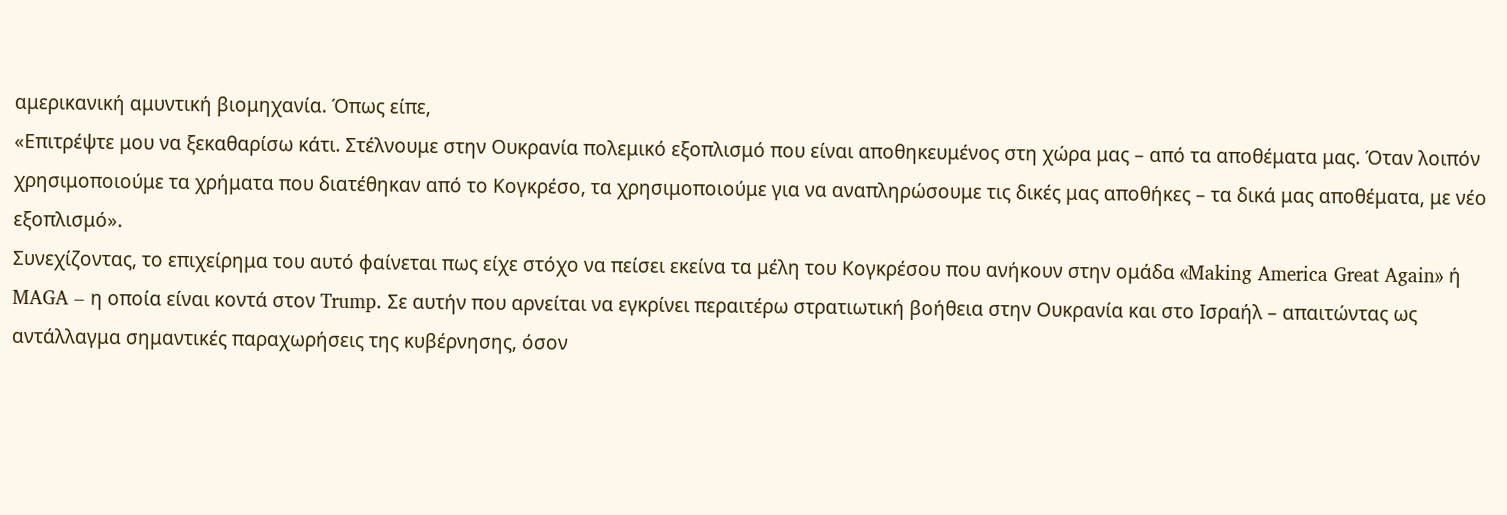αμερικανική αμυντική βιομηχανία. Όπως είπε,
«Επιτρέψτε μου να ξεκαθαρίσω κάτι. Στέλνουμε στην Ουκρανία πολεμικό εξοπλισμό που είναι αποθηκευμένος στη χώρα μας – από τα αποθέματα μας. Όταν λοιπόν χρησιμοποιούμε τα χρήματα που διατέθηκαν από το Κογκρέσο, τα χρησιμοποιούμε για να αναπληρώσουμε τις δικές μας αποθήκες – τα δικά μας αποθέματα, με νέο εξοπλισμό».
Συνεχίζοντας, το επιχείρημα του αυτό φαίνεται πως είχε στόχο να πείσει εκείνα τα μέλη του Κογκρέσου που ανήκουν στην ομάδα «Making America Great Again» ή MAGA – η οποία είναι κοντά στον Trump. Σε αυτήν που αρνείται να εγκρίνει περαιτέρω στρατιωτική βοήθεια στην Ουκρανία και στο Ισραήλ – απαιτώντας ως αντάλλαγμα σημαντικές παραχωρήσεις της κυβέρνησης, όσον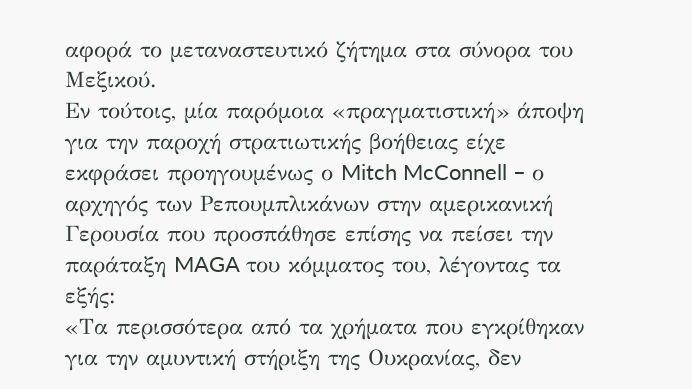αφορά το μεταναστευτικό ζήτημα στα σύνορα του Μεξικού.
Εν τούτοις, μία παρόμοια «πραγματιστική» άποψη για την παροχή στρατιωτικής βοήθειας είχε εκφράσει προηγουμένως ο Mitch McConnell – ο αρχηγός των Ρεπουμπλικάνων στην αμερικανική Γερουσία που προσπάθησε επίσης να πείσει την παράταξη MAGA του κόμματος του, λέγοντας τα εξής:
«Τα περισσότερα από τα χρήματα που εγκρίθηκαν για την αμυντική στήριξη της Ουκρανίας, δεν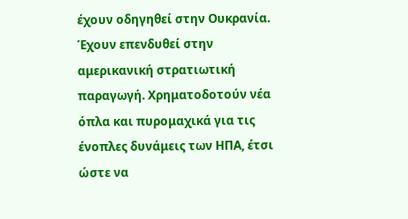έχουν οδηγηθεί στην Ουκρανία. Έχουν επενδυθεί στην αμερικανική στρατιωτική παραγωγή. Χρηματοδοτούν νέα όπλα και πυρομαχικά για τις ένοπλες δυνάμεις των ΗΠΑ, έτσι ώστε να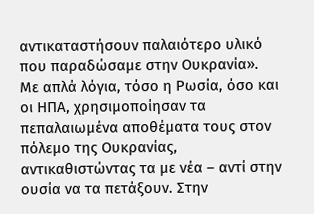αντικαταστήσουν παλαιότερο υλικό που παραδώσαμε στην Ουκρανία».
Με απλά λόγια, τόσο η Ρωσία, όσο και οι ΗΠΑ, χρησιμοποίησαν τα πεπαλαιωμένα αποθέματα τους στον πόλεμο της Ουκρανίας, αντικαθιστώντας τα με νέα – αντί στην ουσία να τα πετάξουν. Στην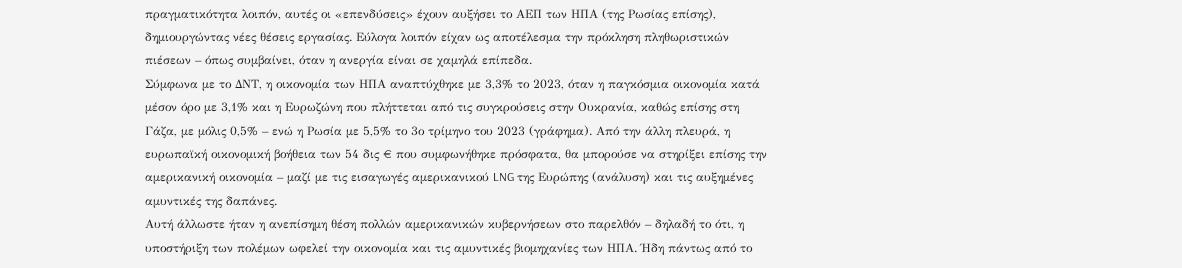πραγματικότητα λοιπόν, αυτές οι «επενδύσεις» έχουν αυξήσει το ΑΕΠ των ΗΠΑ (της Ρωσίας επίσης), δημιουργώντας νέες θέσεις εργασίας. Εύλογα λοιπόν είχαν ως αποτέλεσμα την πρόκληση πληθωριστικών πιέσεων – όπως συμβαίνει, όταν η ανεργία είναι σε χαμηλά επίπεδα.
Σύμφωνα με το ΔΝΤ, η οικονομία των ΗΠΑ αναπτύχθηκε με 3,3% το 2023, όταν η παγκόσμια οικονομία κατά μέσον όρο με 3,1% και η Ευρωζώνη που πλήττεται από τις συγκρούσεις στην Ουκρανία, καθώς επίσης στη Γάζα, με μόλις 0,5% – ενώ η Ρωσία με 5,5% το 3ο τρίμηνο του 2023 (γράφημα). Από την άλλη πλευρά, η ευρωπαϊκή οικονομική βοήθεια των 54 δις € που συμφωνήθηκε πρόσφατα, θα μπορούσε να στηρίξει επίσης την αμερικανική οικονομία – μαζί με τις εισαγωγές αμερικανικού LNG της Ευρώπης (ανάλυση) και τις αυξημένες αμυντικές της δαπάνες.
Αυτή άλλωστε ήταν η ανεπίσημη θέση πολλών αμερικανικών κυβερνήσεων στο παρελθόν – δηλαδή το ότι, η υποστήριξη των πολέμων ωφελεί την οικονομία και τις αμυντικές βιομηχανίες των ΗΠΑ. Ήδη πάντως από το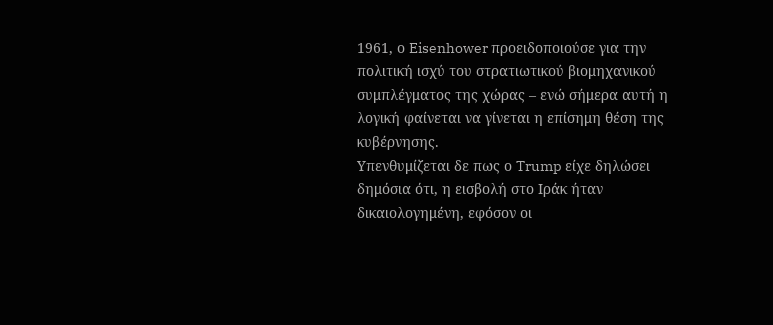1961, ο Eisenhower προειδοποιούσε για την πολιτική ισχύ του στρατιωτικού βιομηχανικού συμπλέγματος της χώρας – ενώ σήμερα αυτή η λογική φαίνεται να γίνεται η επίσημη θέση της κυβέρνησης.
Υπενθυμίζεται δε πως ο Trump είχε δηλώσει δημόσια ότι, η εισβολή στο Ιράκ ήταν δικαιολογημένη, εφόσον οι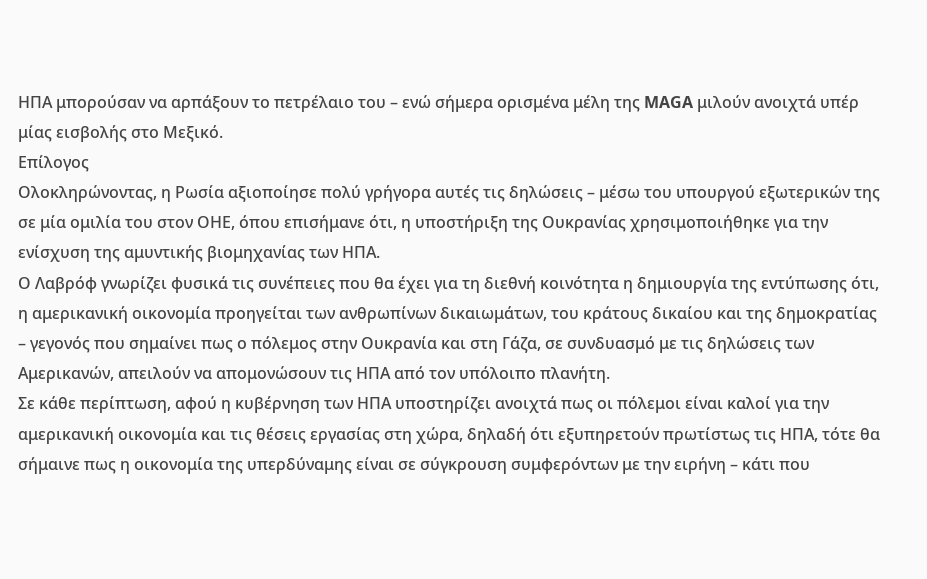ΗΠΑ μπορούσαν να αρπάξουν το πετρέλαιο του – ενώ σήμερα ορισμένα μέλη της MAGA μιλούν ανοιχτά υπέρ μίας εισβολής στο Μεξικό.
Επίλογος
Ολοκληρώνοντας, η Ρωσία αξιοποίησε πολύ γρήγορα αυτές τις δηλώσεις – μέσω του υπουργού εξωτερικών της σε μία ομιλία του στον ΟΗΕ, όπου επισήμανε ότι, η υποστήριξη της Ουκρανίας χρησιμοποιήθηκε για την ενίσχυση της αμυντικής βιομηχανίας των ΗΠΑ.
Ο Λαβρόφ γνωρίζει φυσικά τις συνέπειες που θα έχει για τη διεθνή κοινότητα η δημιουργία της εντύπωσης ότι, η αμερικανική οικονομία προηγείται των ανθρωπίνων δικαιωμάτων, του κράτους δικαίου και της δημοκρατίας – γεγονός που σημαίνει πως ο πόλεμος στην Ουκρανία και στη Γάζα, σε συνδυασμό με τις δηλώσεις των Αμερικανών, απειλούν να απομονώσουν τις ΗΠΑ από τον υπόλοιπο πλανήτη.
Σε κάθε περίπτωση, αφού η κυβέρνηση των ΗΠΑ υποστηρίζει ανοιχτά πως οι πόλεμοι είναι καλοί για την αμερικανική οικονομία και τις θέσεις εργασίας στη χώρα, δηλαδή ότι εξυπηρετούν πρωτίστως τις ΗΠΑ, τότε θα σήμαινε πως η οικονομία της υπερδύναμης είναι σε σύγκρουση συμφερόντων με την ειρήνη – κάτι που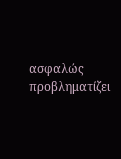ασφαλώς προβληματίζει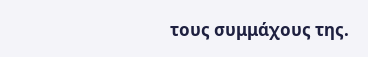τους συμμάχους της.